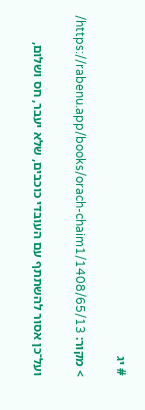# יג

> מקור: https://rabenu.app/books/orach-chaim1/1408/65/13/

ועל־כן אסור להשתתף עם העובדי כוכבים, שלא יעבר, חס ושלום,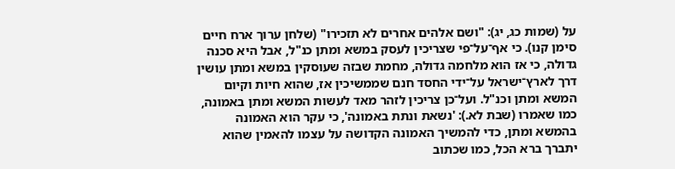על (שמות כג, יג): "ושם אלהים אחרים לא תזכירו" (שלחן ערוך ארח חיים סימן קנו). כי אף־על־פי שצריכין לעסק במשא ומתן כנ"ל, אבל היא סכנה גדולה, כי אז הוא מלחמה גדולה, מחמת שבזה שעוסקין במשא ומתן עושין דרך לארץ־ישראל על־ידי החסד חנם שממשיכין אז, שהוא חיות וקיום המשא ומתן וכנ"ל. ועל־כן צריכין לזהר מאד לעשות המשא ומתן באמונה, כמו שאמרו (שבת לא.): 'נשאת ונתת באמונה', כי עקר הוא האמונה בהמשא ומתן, כדי להמשיך האמונה הקדושה על עצמו להאמין שהוא יתברך ברא הכל, כמו שכתוב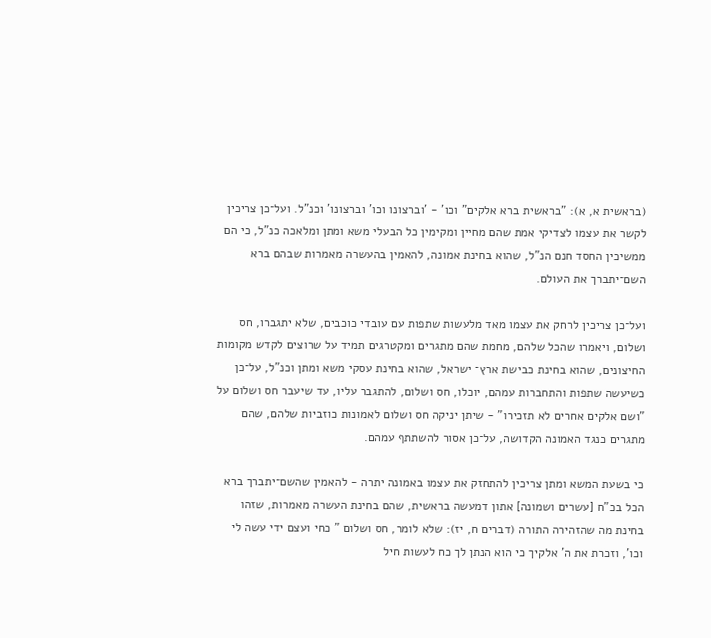(בראשית א, א): "בראשית ברא אלקים" וכו' - 'וברצונו וכו' וברצונו' וכנ"ל. ועל־כן צריכין לקשר את עצמו לצדיקי אמת שהם מחיין ומקימין כל הבעלי משא ומתן ומלאכה כנ"ל, כי הם ממשיכין החסד חנם הנ"ל, שהוא בחינת אמונה, להאמין בהעשרה מאמרות שבהם ברא השם־יתברך את העולם.

ועל־כן צריכין לרחק את עצמו מאד מלעשות שתפות עם עובדי כוכבים, שלא יתגברו, חס ושלום, ויאמרו שהכל שלהם, מחמת שהם מתגרים ומקטרגים תמיד על שרוצים לקדש מקומות החיצונים, שהוא בחינת כבישת ארץ־ ישראל, שהוא בחינת עסקי משא ומתן וכנ"ל, על־כן כשיעשה שתפות והתחברות עמהם, יוכלו, חס ושלום, להתגבר עליו, עד שיעבר חס ושלום על "ושם אלקים אחרים לא תזכירו" - שיתן יניקה חס ושלום לאמונות כוזביות שלהם, שהם מתגרים כנגד האמונה הקדושה, על־כן אסור להשתתף עמהם.

כי בשעת המשא ומתן צריכין להתחזק את עצמו באמונה יתרה - להאמין שהשם־יתברך ברא הכל בכ"ח [עשרים ושמונה] אתון דמעשה בראשית, שהם בחינת העשרה מאמרות, שזהו בחינת מה שהזהירה התורה (דברים ח, יז): שלא לומר, חס ושלום " כחי ועצם ידי עשה לי וכו', וזכרת את ה' אלקיך כי הוא הנתן לך כח לעשות חיל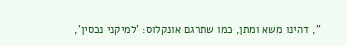", דהינו משא ומתן, כמו שתרגם אונקלוס: 'למיקני נכסין',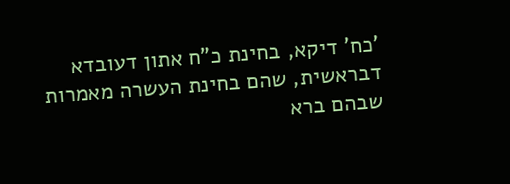'כח' דיקא, בחינת כ"ח אתון דעובדא דבראשית, שהם בחינת העשרה מאמרות שבהם ברא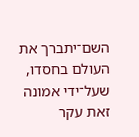השם־יתברך את העולם בחסדו, שעל־ידי אמונה זאת עקר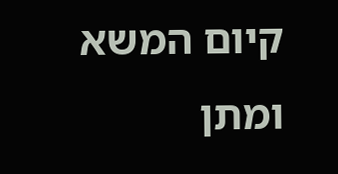קיום המשא ומתן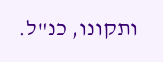ותקונו, כנ"ל.